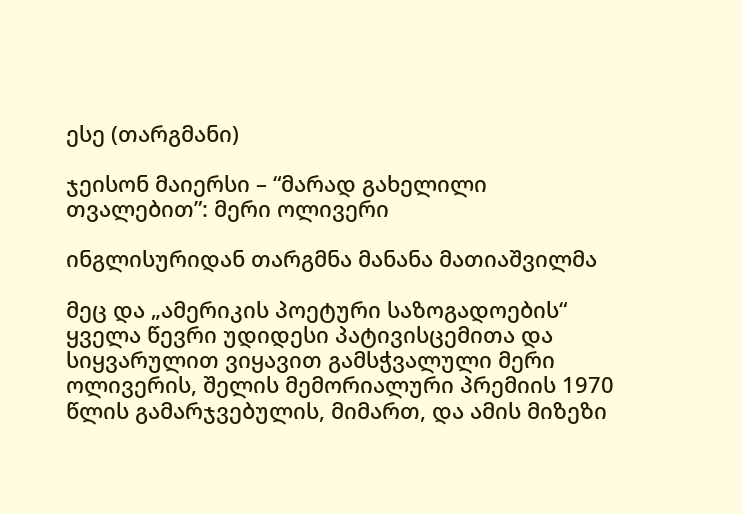ესე (თარგმანი)

ჯეისონ მაიერსი – “მარად გახელილი თვალებით”: მერი ოლივერი

ინგლისურიდან თარგმნა მანანა მათიაშვილმა

მეც და „ამერიკის პოეტური საზოგადოების“ ყველა წევრი უდიდესი პატივისცემითა და სიყვარულით ვიყავით გამსჭვალული მერი ოლივერის, შელის მემორიალური პრემიის 1970 წლის გამარჯვებულის, მიმართ, და ამის მიზეზი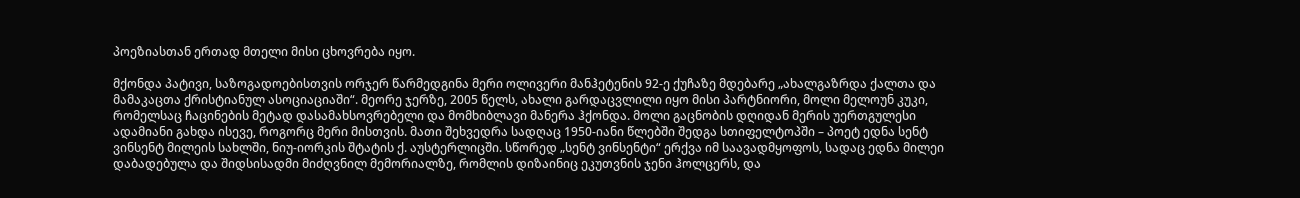პოეზიასთან ერთად მთელი მისი ცხოვრება იყო.

მქონდა პატივი, საზოგადოებისთვის ორჯერ წარმედგინა მერი ოლივერი მანჰეტენის 92-ე ქუჩაზე მდებარე „ახალგაზრდა ქალთა და მამაკაცთა ქრისტიანულ ასოციაციაში“. მეორე ჯერზე, 2005 წელს, ახალი გარდაცვლილი იყო მისი პარტნიორი, მოლი მელოუნ კუკი, რომელსაც ჩაცინების მეტად დასამახსოვრებელი და მომხიბლავი მანერა ჰქონდა. მოლი გაცნობის დღიდან მერის უერთგულესი ადამიანი გახდა ისევე, როგორც მერი მისთვის. მათი შეხვედრა სადღაც 1950-იანი წლებში შედგა სთიფელტოპში – პოეტ ედნა სენტ ვინსენტ მილეის სახლში, ნიუ-იორკის შტატის ქ. აუსტერლიცში. სწორედ „სენტ ვინსენტი“ ერქვა იმ საავადმყოფოს, სადაც ედნა მილეი დაბადებულა და შიდსისადმი მიძღვნილ მემორიალზე, რომლის დიზაინიც ეკუთვნის ჯენი ჰოლცერს, და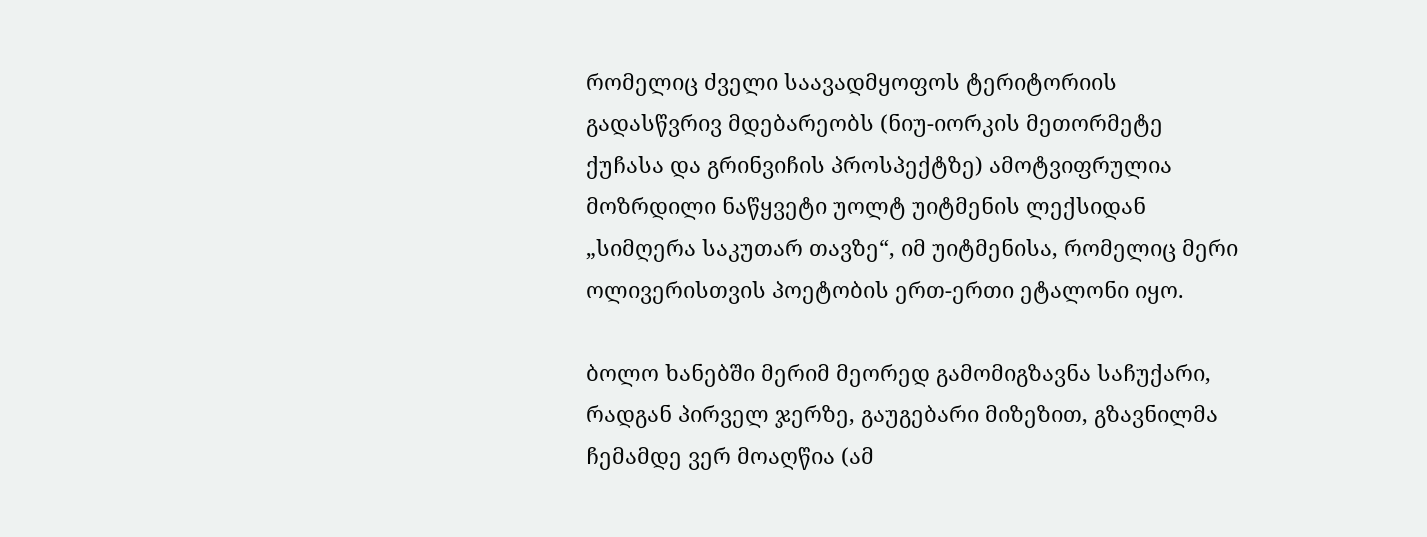რომელიც ძველი საავადმყოფოს ტერიტორიის გადასწვრივ მდებარეობს (ნიუ-იორკის მეთორმეტე ქუჩასა და გრინვიჩის პროსპექტზე) ამოტვიფრულია მოზრდილი ნაწყვეტი უოლტ უიტმენის ლექსიდან „სიმღერა საკუთარ თავზე“, იმ უიტმენისა, რომელიც მერი ოლივერისთვის პოეტობის ერთ-ერთი ეტალონი იყო.

ბოლო ხანებში მერიმ მეორედ გამომიგზავნა საჩუქარი, რადგან პირველ ჯერზე, გაუგებარი მიზეზით, გზავნილმა ჩემამდე ვერ მოაღწია (ამ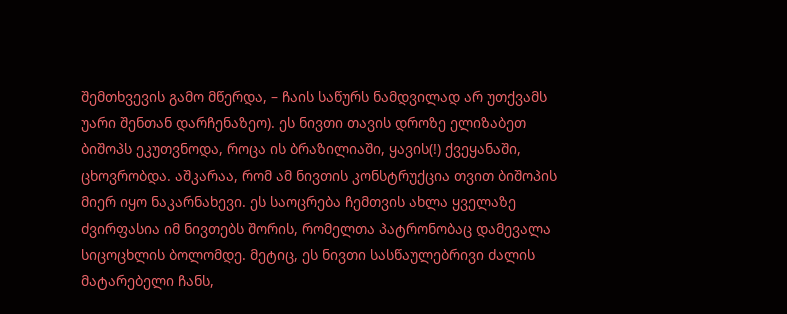შემთხვევის გამო მწერდა, – ჩაის საწურს ნამდვილად არ უთქვამს უარი შენთან დარჩენაზეო). ეს ნივთი თავის დროზე ელიზაბეთ ბიშოპს ეკუთვნოდა, როცა ის ბრაზილიაში, ყავის(!) ქვეყანაში, ცხოვრობდა. აშკარაა, რომ ამ ნივთის კონსტრუქცია თვით ბიშოპის მიერ იყო ნაკარნახევი. ეს საოცრება ჩემთვის ახლა ყველაზე ძვირფასია იმ ნივთებს შორის, რომელთა პატრონობაც დამევალა სიცოცხლის ბოლომდე. მეტიც, ეს ნივთი სასწაულებრივი ძალის მატარებელი ჩანს,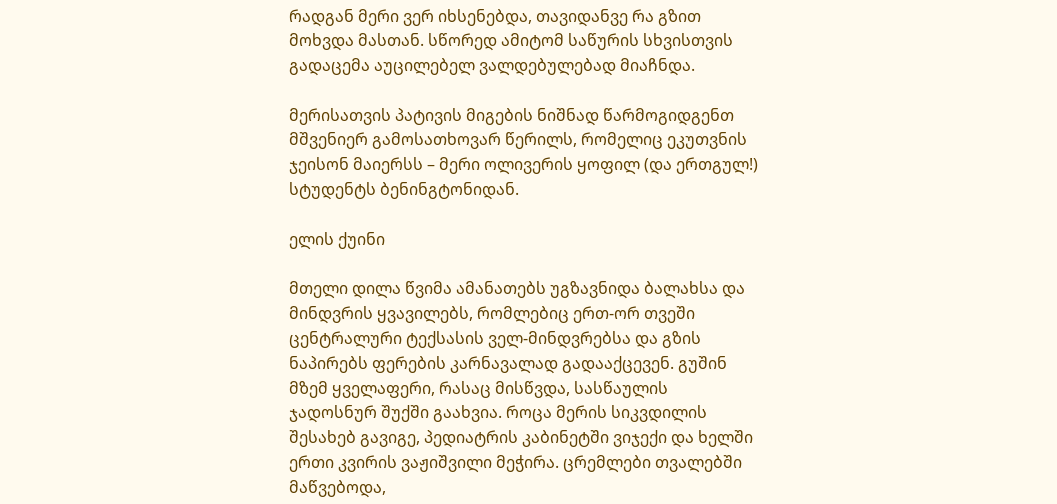რადგან მერი ვერ იხსენებდა, თავიდანვე რა გზით მოხვდა მასთან. სწორედ ამიტომ საწურის სხვისთვის გადაცემა აუცილებელ ვალდებულებად მიაჩნდა.

მერისათვის პატივის მიგების ნიშნად წარმოგიდგენთ მშვენიერ გამოსათხოვარ წერილს, რომელიც ეკუთვნის ჯეისონ მაიერსს – მერი ოლივერის ყოფილ (და ერთგულ!) სტუდენტს ბენინგტონიდან.

ელის ქუინი

მთელი დილა წვიმა ამანათებს უგზავნიდა ბალახსა და მინდვრის ყვავილებს, რომლებიც ერთ-ორ თვეში ცენტრალური ტექსასის ველ-მინდვრებსა და გზის ნაპირებს ფერების კარნავალად გადააქცევენ. გუშინ მზემ ყველაფერი, რასაც მისწვდა, სასწაულის ჯადოსნურ შუქში გაახვია. როცა მერის სიკვდილის შესახებ გავიგე, პედიატრის კაბინეტში ვიჯექი და ხელში ერთი კვირის ვაჟიშვილი მეჭირა. ცრემლები თვალებში მაწვებოდა,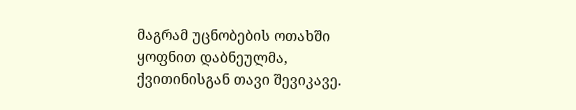მაგრამ უცნობების ოთახში ყოფნით დაბნეულმა, ქვითინისგან თავი შევიკავე.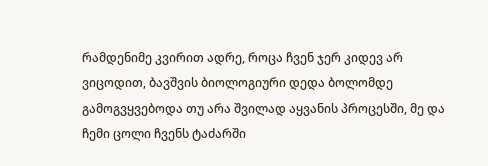რამდენიმე კვირით ადრე, როცა ჩვენ ჯერ კიდევ არ ვიცოდით, ბავშვის ბიოლოგიური დედა ბოლომდე გამოგვყვებოდა თუ არა შვილად აყვანის პროცესში, მე და ჩემი ცოლი ჩვენს ტაძარში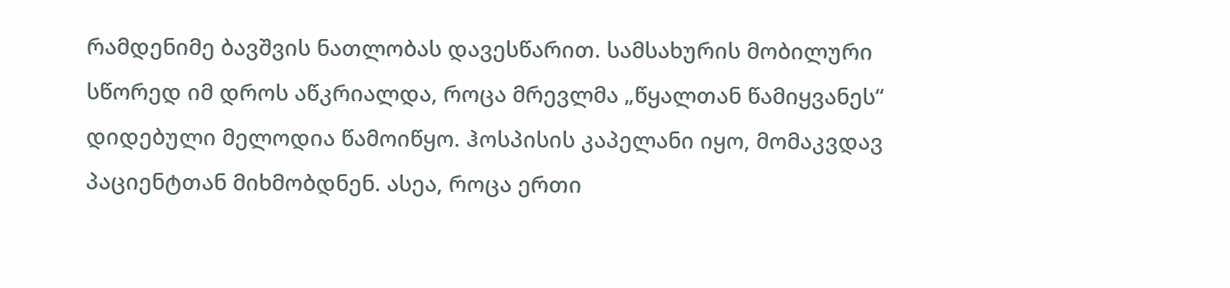რამდენიმე ბავშვის ნათლობას დავესწარით. სამსახურის მობილური სწორედ იმ დროს აწკრიალდა, როცა მრევლმა „წყალთან წამიყვანეს“ დიდებული მელოდია წამოიწყო. ჰოსპისის კაპელანი იყო, მომაკვდავ პაციენტთან მიხმობდნენ. ასეა, როცა ერთი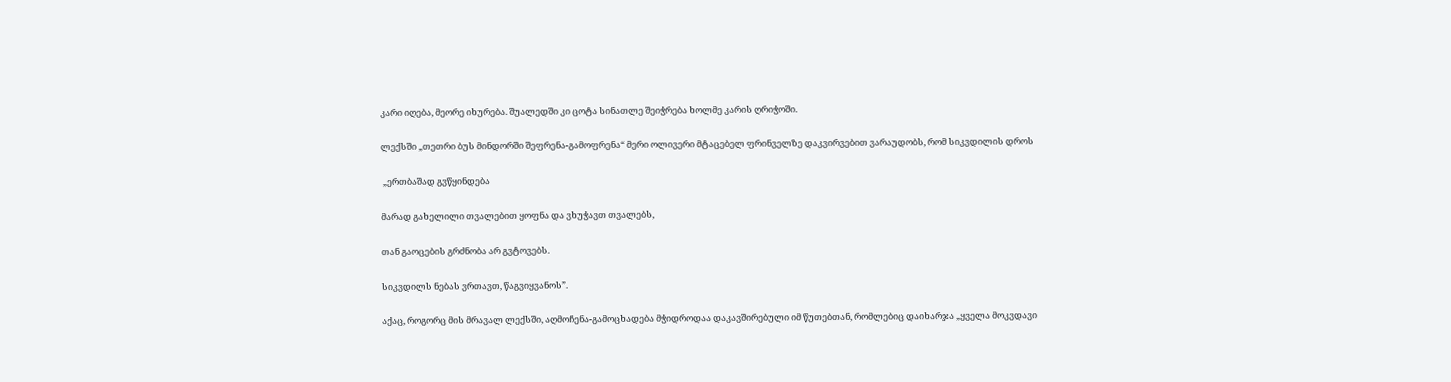კარი იღება, მეორე იხურება. შუალედში კი ცოტა სინათლე შეიჭრება ხოლმე კარის ღრიჭოში.

ლექსში „თეთრი ბუს მინდორში შეფრენა-გამოფრენა“ მერი ოლივერი მტაცებელ ფრინველზე დაკვირვებით ვარაუდობს, რომ სიკვდილის დროს

 „ერთბაშად გვწყინდება

მარად გახელილი თვალებით ყოფნა და ვხუჭავთ თვალებს,

თან გაოცების გრძნობა არ გვტოვებს.

სიკვდილს ნებას ვრთავთ, წაგვიყვანოს”.

აქაც, როგორც მის მრავალ ლექსში, აღმოჩენა-გამოცხადება მჭიდროდაა დაკავშირებული იმ წუთებთან, რომლებიც დაიხარჯა „ყველა მოკვდავი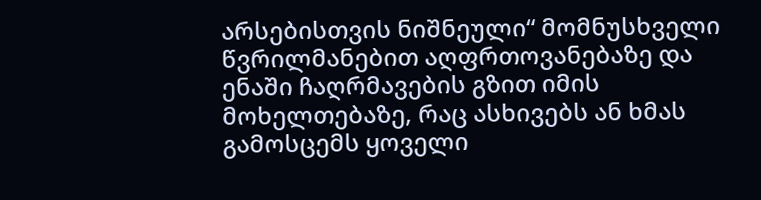არსებისთვის ნიშნეული“ მომნუსხველი წვრილმანებით აღფრთოვანებაზე და ენაში ჩაღრმავების გზით იმის მოხელთებაზე, რაც ასხივებს ან ხმას გამოსცემს ყოველი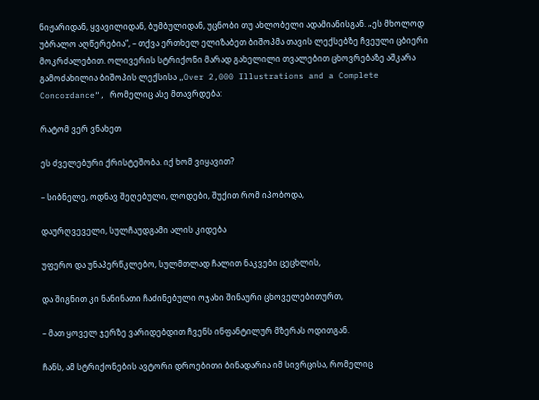ნიჟარიდან, ყვავილიდან, ბუმბულიდან, უცნობი თუ ახლობელი ადამიანისგან. „ეს მხოლოდ უბრალო აღწერებია“, – თქვა ერთხელ ელიზაბეთ ბიშოპმა თავის ლექსებზე ჩვეული ცბიერი მოკრძალებით. ოლივერის სტრიქონი მარად გახელილი თვალებით ცხოვრებაზე აშკარა გამოძახილია ბიშოპის ლექსისა „Over 2,000 Illustrations and a Complete Concordance“, რომელიც ასე მთავრდება:

რატომ ვერ ვნახეთ

ეს ძველებური ქრისტეშობა. იქ ხომ ვიყავით?

– სიბნელე, ოდნავ შეღებული, ლოდები, შუქით რომ იპობოდა,

დაურღვეველი, სულჩაუდგამი ალის კიდება

უფერო და უნაპერწკლებო, სულმთლად ჩალით ნაკვები ცეცხლის,

და შიგნით კი ნანინათი ჩაძინებული ოჯახი შინაური ცხოველებითურთ,

– მათ ყოველ ჯერზე ვარიდებდით ჩვენს ინფანტილურ მზერას ოდითგან.

ჩანს, ამ სტრიქონების ავტორი დროებითი ბინადარია იმ სივრცისა, რომელიც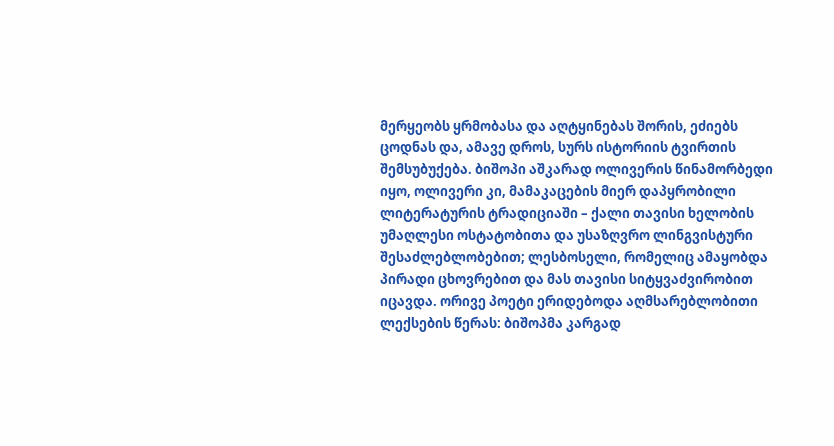მერყეობს ყრმობასა და აღტყინებას შორის, ეძიებს ცოდნას და, ამავე დროს, სურს ისტორიის ტვირთის შემსუბუქება. ბიშოპი აშკარად ოლივერის წინამორბედი იყო, ოლივერი კი, მამაკაცების მიერ დაპყრობილი ლიტერატურის ტრადიციაში – ქალი თავისი ხელობის უმაღლესი ოსტატობითა და უსაზღვრო ლინგვისტური შესაძლებლობებით; ლესბოსელი, რომელიც ამაყობდა პირადი ცხოვრებით და მას თავისი სიტყვაძვირობით იცავდა. ორივე პოეტი ერიდებოდა აღმსარებლობითი ლექსების წერას: ბიშოპმა კარგად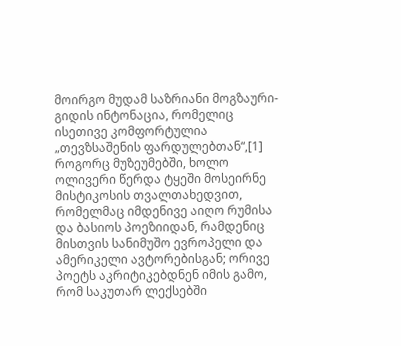მოირგო მუდამ საზრიანი მოგზაური-გიდის ინტონაცია, რომელიც ისეთივე კომფორტულია „თევზსაშენის ფარდულებთან“,[1] როგორც მუზეუმებში, ხოლო ოლივერი წერდა ტყეში მოსეირნე მისტიკოსის თვალთახედვით, რომელმაც იმდენივე აიღო რუმისა და ბასიოს პოეზიიდან, რამდენიც მისთვის სანიმუშო ევროპელი და ამერიკელი ავტორებისგან; ორივე პოეტს აკრიტიკებდნენ იმის გამო, რომ საკუთარ ლექსებში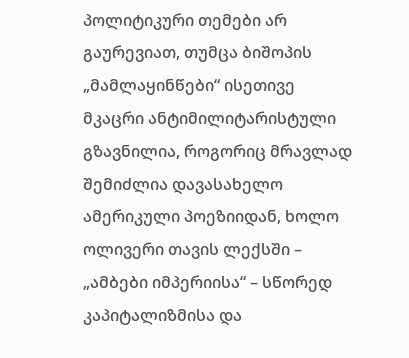პოლიტიკური თემები არ გაურევიათ, თუმცა ბიშოპის „მამლაყინწები“ ისეთივე მკაცრი ანტიმილიტარისტული გზავნილია, როგორიც მრავლად შემიძლია დავასახელო ამერიკული პოეზიიდან, ხოლო ოლივერი თავის ლექსში – „ამბები იმპერიისა“ – სწორედ კაპიტალიზმისა და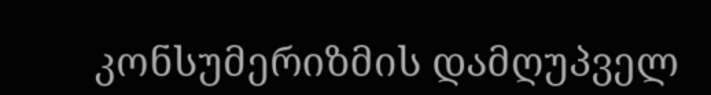კონსუმერიზმის დამღუპველ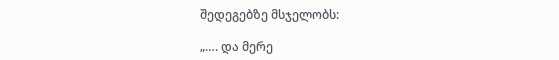შედეგებზე მსჯელობს:

„…. და მერე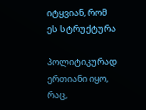იტყვიან, რომ ეს სტრუქტურა

პოლიტიკურად ერთიანი იყო, რაც,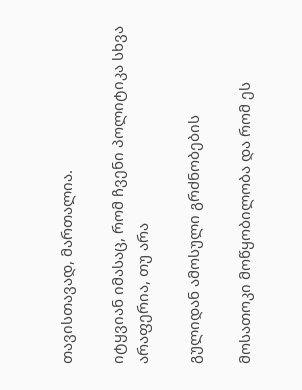თავისთავად, მართალია.

იტყვიან იმასაც, რომ ჩვენი პოლიტიკა სხვა არაფერია, თუ არა

გულიდან ამოსული გრძნობების

მოსათოკი მოწყობილობა და რომ ეს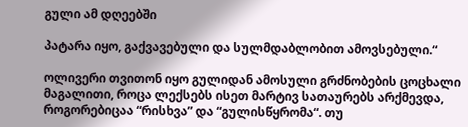გული ამ დღეებში

პატარა იყო, გაქვავებული და სულმდაბლობით ამოვსებული.“

ოლივერი თვითონ იყო გულიდან ამოსული გრძნობების ცოცხალი მაგალითი, როცა ლექსებს ისეთ მარტივ სათაურებს არქმევდა, როგორებიცაა “რისხვა” და “გულისწყრომა“. თუ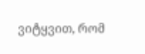ვიტყვით, რომ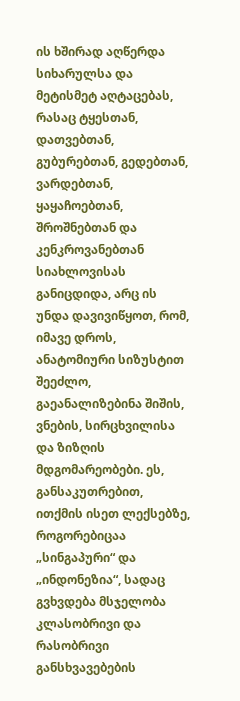ის ხშირად აღწერდა სიხარულსა და მეტისმეტ აღტაცებას, რასაც ტყესთან, დათვებთან, გუბურებთან, გედებთან, ვარდებთან, ყაყაჩოებთან, შროშნებთან და კენკროვანებთან სიახლოვისას განიცდიდა, არც ის უნდა დავივიწყოთ, რომ, იმავე დროს, ანატომიური სიზუსტით შეეძლო, გაეანალიზებინა შიშის, ვნების, სირცხვილისა და ზიზღის მდგომარეობები. ეს, განსაკუთრებით, ითქმის ისეთ ლექსებზე, როგორებიცაა „სინგაპური“ და „ინდონეზია“, სადაც გვხვდება მსჯელობა კლასობრივი და რასობრივი განსხვავებების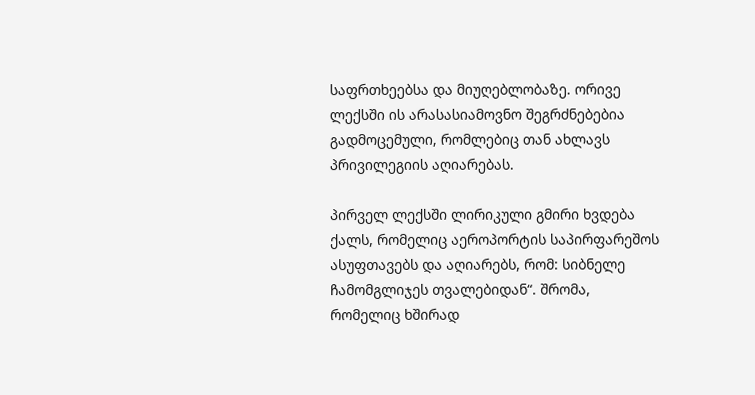საფრთხეებსა და მიუღებლობაზე. ორივე ლექსში ის არასასიამოვნო შეგრძნებებია გადმოცემული, რომლებიც თან ახლავს პრივილეგიის აღიარებას.

პირველ ლექსში ლირიკული გმირი ხვდება ქალს, რომელიც აეროპორტის საპირფარეშოს ასუფთავებს და აღიარებს, რომ: სიბნელე ჩამომგლიჯეს თვალებიდან“. შრომა, რომელიც ხშირად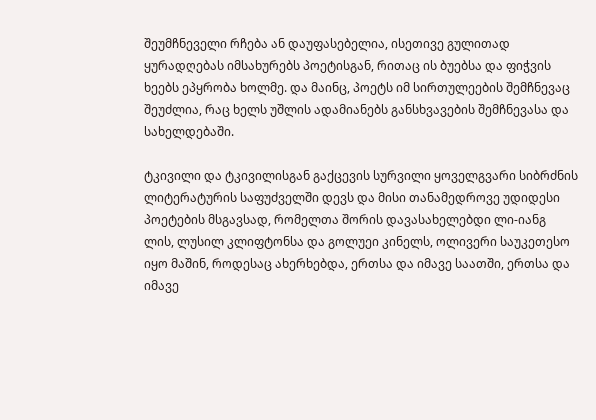შეუმჩნეველი რჩება ან დაუფასებელია, ისეთივე გულითად ყურადღებას იმსახურებს პოეტისგან, რითაც ის ბუებსა და ფიჭვის ხეებს ეპყრობა ხოლმე. და მაინც, პოეტს იმ სირთულეების შემჩნევაც შეუძლია, რაც ხელს უშლის ადამიანებს განსხვავების შემჩნევასა და სახელდებაში.

ტკივილი და ტკივილისგან გაქცევის სურვილი ყოველგვარი სიბრძნის ლიტერატურის საფუძველში დევს და მისი თანამედროვე უდიდესი პოეტების მსგავსად, რომელთა შორის დავასახელებდი ლი-იანგ ლის, ლუსილ კლიფტონსა და გოლუეი კინელს, ოლივერი საუკეთესო იყო მაშინ, როდესაც ახერხებდა, ერთსა და იმავე საათში, ერთსა და იმავე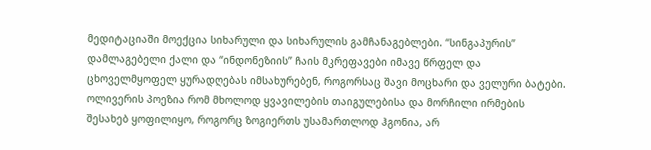მედიტაციაში მოექცია სიხარული და სიხარულის გამჩანაგებლები. “სინგაპურის” დამლაგებელი ქალი და “ინდონეზიის” ჩაის მკრეფავები იმავე წრფელ და ცხოველმყოფელ ყურადღებას იმსახურებენ, როგორსაც შავი მოცხარი და ველური ბატები. ოლივერის პოეზია რომ მხოლოდ ყვავილების თაიგულებისა და მორჩილი ირმების შესახებ ყოფილიყო, როგორც ზოგიერთს უსამართლოდ ჰგონია, არ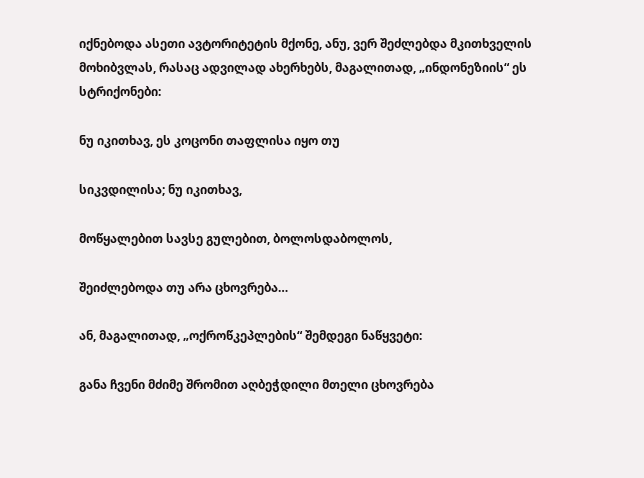იქნებოდა ასეთი ავტორიტეტის მქონე, ანუ, ვერ შეძლებდა მკითხველის მოხიბვლას, რასაც ადვილად ახერხებს, მაგალითად, „ინდონეზიის“ ეს სტრიქონები:

ნუ იკითხავ, ეს კოცონი თაფლისა იყო თუ

სიკვდილისა; ნუ იკითხავ,

მოწყალებით სავსე გულებით, ბოლოსდაბოლოს,

შეიძლებოდა თუ არა ცხოვრება…

ან, მაგალითად, „ოქროწკეპლების“ შემდეგი ნაწყვეტი:

განა ჩვენი მძიმე შრომით აღბეჭდილი მთელი ცხოვრება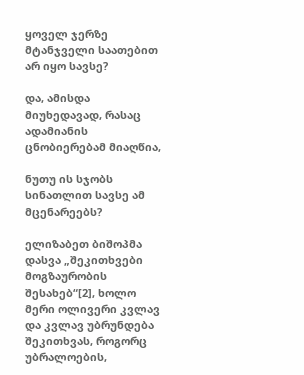ყოველ ჯერზე მტანჯველი საათებით არ იყო სავსე?

და, ამისდა მიუხედავად, რასაც ადამიანის ცნობიერებამ მიაღწია,

ნუთუ ის სჯობს სინათლით სავსე ამ მცენარეებს?

ელიზაბეთ ბიშოპმა დასვა „შეკითხვები მოგზაურობის შესახებ“[2], ხოლო მერი ოლივერი კვლავ და კვლავ უბრუნდება შეკითხვას, როგორც უბრალოების,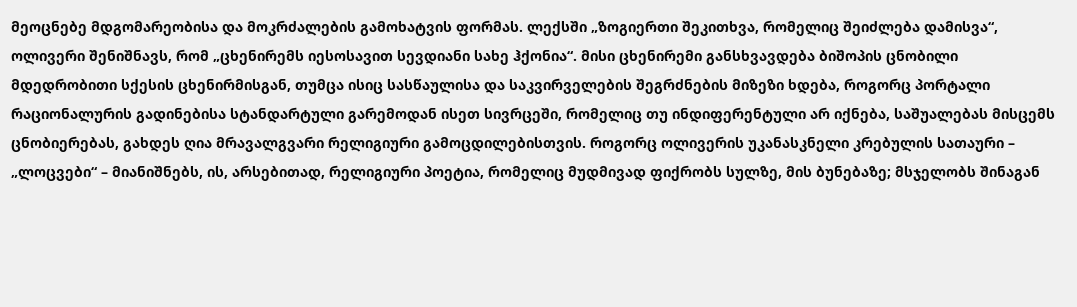მეოცნებე მდგომარეობისა და მოკრძალების გამოხატვის ფორმას. ლექსში „ზოგიერთი შეკითხვა, რომელიც შეიძლება დამისვა“, ოლივერი შენიშნავს, რომ „ცხენირემს იესოსავით სევდიანი სახე ჰქონია“. მისი ცხენირემი განსხვავდება ბიშოპის ცნობილი მდედრობითი სქესის ცხენირმისგან, თუმცა ისიც სასწაულისა და საკვირველების შეგრძნების მიზეზი ხდება, როგორც პორტალი რაციონალურის გადინებისა სტანდარტული გარემოდან ისეთ სივრცეში, რომელიც თუ ინდიფერენტული არ იქნება, საშუალებას მისცემს ცნობიერებას, გახდეს ღია მრავალგვარი რელიგიური გამოცდილებისთვის. როგორც ოლივერის უკანასკნელი კრებულის სათაური – „ლოცვები“ – მიანიშნებს, ის, არსებითად, რელიგიური პოეტია, რომელიც მუდმივად ფიქრობს სულზე, მის ბუნებაზე; მსჯელობს შინაგან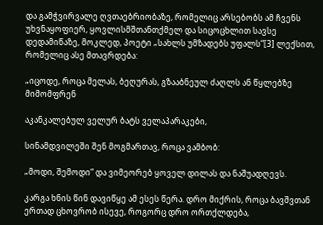და გამჭვირვალე ღვთაებრიობაზე, რომელიც არსებობს ამ ჩვენს უხვნაყოფიერ, ყოვლისმშთანთქმელ და სიცოცხლით სავსე დედამიწაზე, მოკლედ, პოეტი „სახლს უმზადებს უფალს“[3] ლექსით, რომელიც ასე მთავრდება:

„იცოდე, როცა მელას, ბეღურას, გზააბნეულ ძაღლს ან წყლებზე მიმომფრენ

აკანკალებულ ველურ ბატს ველაპარაკები,

სინამდვილეში შენ მოგმართავ, როცა ვამბობ:

„მოდი, შემოდი“ და ვიმეორებ ყოველ დილას და ნაშუადღევს.

კარგა ხნის წინ დავიწყე ამ ესეს წერა. დრო მიქრის, როცა ბავშვთან ერთად ცხოვრობ ისევე, როგორც დრო ორთქლდება,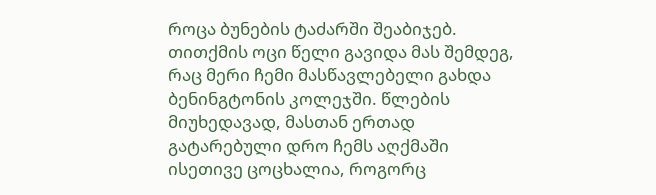როცა ბუნების ტაძარში შეაბიჯებ. თითქმის ოცი წელი გავიდა მას შემდეგ, რაც მერი ჩემი მასწავლებელი გახდა ბენინგტონის კოლეჯში. წლების მიუხედავად, მასთან ერთად გატარებული დრო ჩემს აღქმაში ისეთივე ცოცხალია, როგორც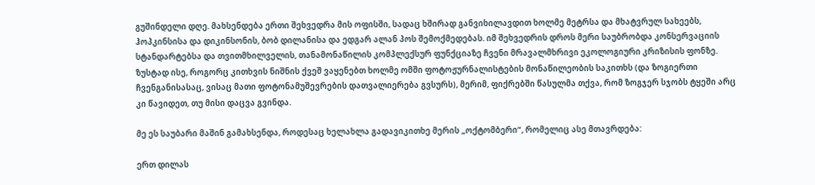გუშინდელი დღე. მახსენდება ერთი შეხვედრა მის ოფისში, სადაც ხშირად განვიხილავდით ხოლმე მეტრსა და მხატვრულ სახეებს, ჰოპკინსისა და დიკინსონის, ბობ დილანისა და ედგარ ალან პოს შემოქმედებას. იმ შეხვედრის დროს მერი საუბრობდა კონსერვაციის სტანდარტებსა და თვითმხილველის, თანამონაწილის კომპლექსურ ფუნქციაზე ჩვენი მრავალმხრივი ეკოლოგიური კრიზისის ფონზე. ზუსტად ისე, როგორც კითხვის ნიშნის ქვეშ ვაყენებთ ხოლმე ომში ფოტოჟურნალისტების მონაწილეობის საკითხს (და ზოგიერთი ჩვენგანისასაც, ვისაც მათი ფოტონამუშევრების დათვალიერება გვსურს), მერიმ, ფიქრებში წასულმა თქვა, რომ ზოგჯერ სჯობს ტყეში არც კი წავიდეთ, თუ მისი დაცვა გვინდა.

მე ეს საუბარი მაშინ გამახსენდა, როდესაც ხელახლა გადავიკითხე მერის „ოქტომბერი“, რომელიც ასე მთავრდება:

ერთ დილას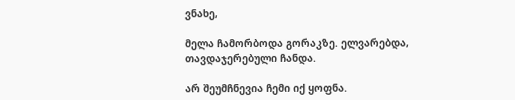ვნახე,

მელა ჩამორბოდა გორაკზე. ელვარებდა, თავდაჯერებული ჩანდა.

არ შეუმჩნევია ჩემი იქ ყოფნა.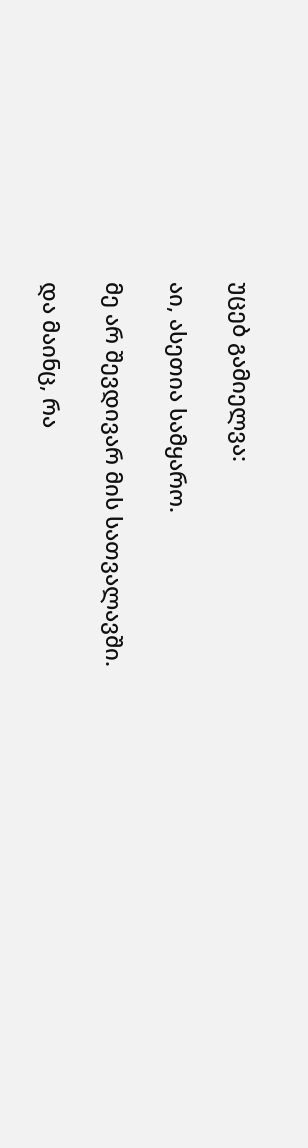უცებ გამიელვა:

აი, ასეთია სამყარო.

მე არ შევდივარ მის სათვალავში.

და მაინც, რა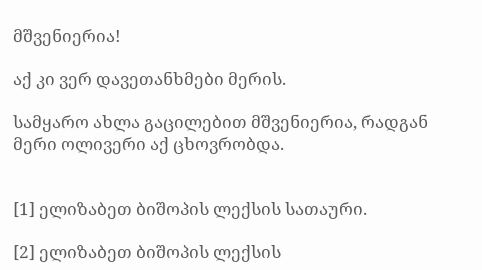მშვენიერია!

აქ კი ვერ დავეთანხმები მერის.

სამყარო ახლა გაცილებით მშვენიერია, რადგან მერი ოლივერი აქ ცხოვრობდა.


[1] ელიზაბეთ ბიშოპის ლექსის სათაური.

[2] ელიზაბეთ ბიშოპის ლექსის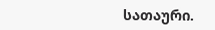სათაური.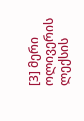[3] მერი ოლივერის ლექსის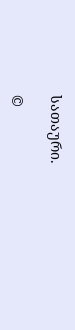სათაური.

©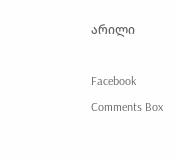არილი

Facebook Comments Box